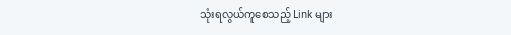သုံးရလွယ်ကူစေသည့် Link များ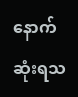နောက်ဆုံးရသ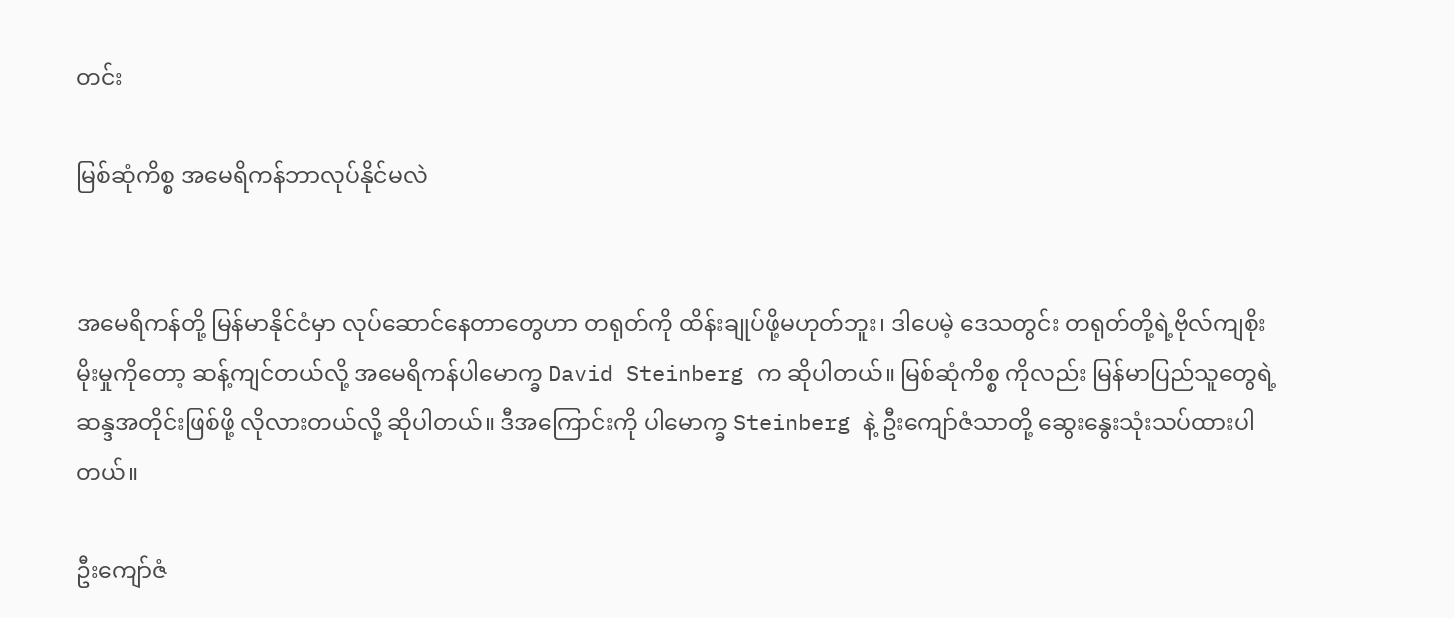တင်း

မြစ်ဆုံကိစ္စ အမေရိကန်ဘာလုပ်နိုင်မလဲ


အမေရိကန်တို့ မြန်မာနိုင်ငံမှာ လုပ်ဆောင်နေတာတွေဟာ တရုတ်ကို ထိန်းချုပ်ဖို့မဟုတ်ဘူး၊ ဒါပေမဲ့ ဒေသတွင်း တရုတ်တို့ရဲ့ဗိုလ်ကျစိုးမိုးမှုကိုတော့ ဆန့်ကျင်တယ်လို့ အမေရိကန်ပါမောက္ခ David Steinberg က ဆိုပါတယ်။ မြစ်ဆုံကိစ္စ ကိုလည်း မြန်မာပြည်သူတွေရဲ့ဆန္ဒအတိုင်းဖြစ်ဖို့ လိုလားတယ်လို့ ဆိုပါတယ်။ ဒီအကြောင်းကို ပါမောက္ခ Steinberg နဲ့ ဦးကျော်ဇံသာတို့ ဆွေးနွေးသုံးသပ်ထားပါတယ်။

ဦးကျော်ဇံ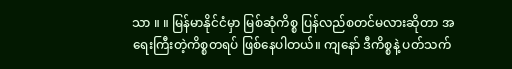သာ ။ ။ မြန်မာနိုင်ငံမှာ မြစ်ဆုံကိစ္စ ပြန်လည်စတင်မလားဆိုတာ အရေးကြီးတဲ့ကိစ္စတရပ် ဖြစ်နေပါတယ်။ ကျနော် ဒီကိစ္စနဲ့ ပတ်သက်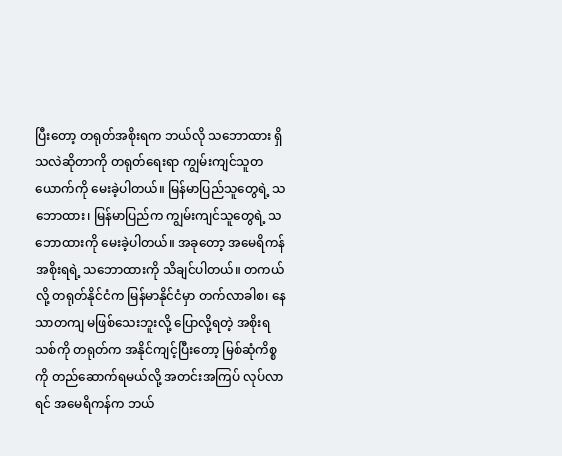ပြီးတော့ တရုတ်အစိုးရက ဘယ်လို သဘောထား ရှိသလဲဆိုတာကို တရုတ်ရေးရာ ကျွမ်းကျင်သူတယောက်ကို မေးခဲ့ပါတယ်။ မြန်မာပြည်သူတွေရဲ့ သဘောထား၊ မြန်မာပြည်က ကျွမ်းကျင်သူတွေရဲ့ သဘောထားကို မေးခဲ့ပါတယ်။ အခုတော့ အမေရိကန်အစိုးရရဲ့ သဘောထားကို သိချင်ပါတယ်။ တကယ်လို့ တရုတ်နိုင်ငံက မြန်မာနိုင်ငံမှာ တက်လာခါစ၊ နေသာတကျ မဖြစ်သေးဘူးလို့ ပြောလို့ရတဲ့ အစိုးရသစ်ကို တရုတ်က အနိုင်ကျင့်ပြီးတော့ မြစ်ဆုံကိစ္စကို တည်ဆောက်ရမယ်လို့ အတင်းအကြပ် လုပ်လာရင် အမေရိကန်က ဘယ်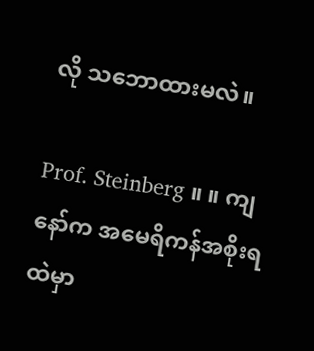လို သဘောထားမလဲ။

Prof. Steinberg ။ ။ ကျနော်က အမေရိကန်အစိုးရထဲမှာ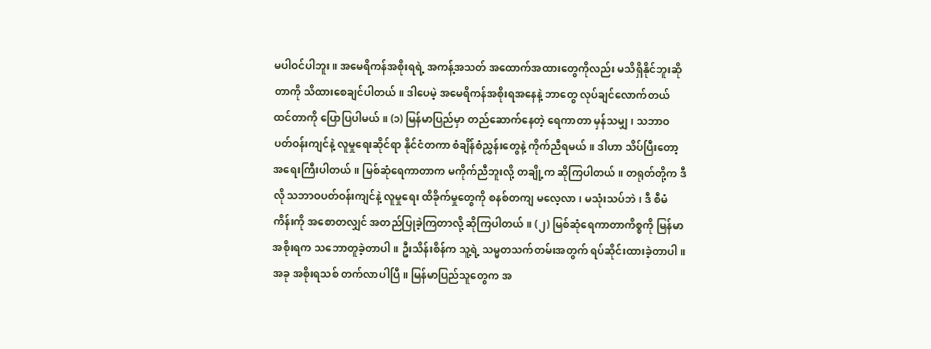မပါဝင်ပါဘူး။ အမေရိကန်အစိုးရရဲ့ အကန့်အသတ် အထောက်အထားတွေကိုလည်း မသိရှိနိုင်ဘူးဆိုတာကို သိထားစေချင်ပါတယ်။ ဒါပေမဲ့ အမေရိကန်အစိုးရအနေနဲ့ ဘာတွေ လုပ်ချင်လောက်တယ် ထင်တာကို ပြောပြပါမယ်။ (၁) မြန်မာပြည်မှာ တည်ဆောက်နေတဲ့ ရေကာတာ မှန်သမျှ၊ သဘာဝပတ်ဝန်းကျင်နဲ့ လူမှုရေးဆိုင်ရာ နိုင်ငံတကာ စံချိန်စံညွှန်းတွေနဲ့ ကိုက်ညီရမယ်။ ဒါဟာ သိပ်ပြီးတော့ အရေးကြီးပါတယ်။ မြစ်ဆုံရေကာတာက မကိုက်ညီဘူးလို့ တချို့က ဆိုကြပါတယ်။ တရုတ်တို့က ဒီလို သဘာဝပတ်ဝန်းကျင်နဲ့ လူမှုရေး ထိခိုက်မှုတွေကို စနစ်တကျ မလေ့လာ၊ မသုံးသပ်ဘဲ၊ ဒီ စီမံကိန်းကို အစောတလျှင် အတည်ပြုခဲ့ကြတာလို့ ဆိုကြပါတယ်။ (၂) မြစ်ဆုံရေကာတာကိစ္စကို မြန်မာအစိုးရက သဘောတူခဲ့တာပါ။ ဦးသိန်းစိန်က သူ့ရဲ့ သမ္မတသက်တမ်းအတွက် ရပ်ဆိုင်းထားခဲ့တာပါ။ အခု အစိုးရသစ် တက်လာပါပြီ။ မြန်မာပြည်သူတွေက အ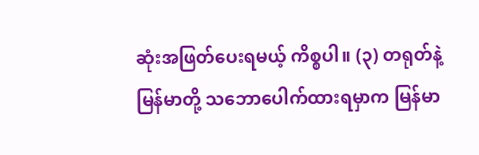ဆုံးအဖြတ်ပေးရမယ့် ကိစ္စပါ။ (၃) တရုတ်နဲ့ မြန်မာတို့ သဘောပေါက်ထားရမှာက မြန်မာ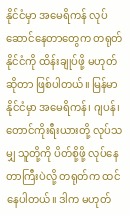နိုင်ငံမှာ အမေရိကန် လုပ်ဆောင်နေတာတွေက တရုတ်နိုင်ငံကို ထိန်းချုပ်ဖို့ မဟုတ်ဆိုတာ ဖြစ်ပါတယ်။ မြန်မာနိုင်ငံမှာ အမေရိကန်၊ ဂျပန်၊ တောင်ကိုးရီးယားတို့ လုပ်သမျှ သူတို့ကို ပိတ်စို့ဖို့ လုပ်နေတာကြီးပဲလို့ တရုတ်က ထင်နေပါတယ်။ ဒါက မဟုတ်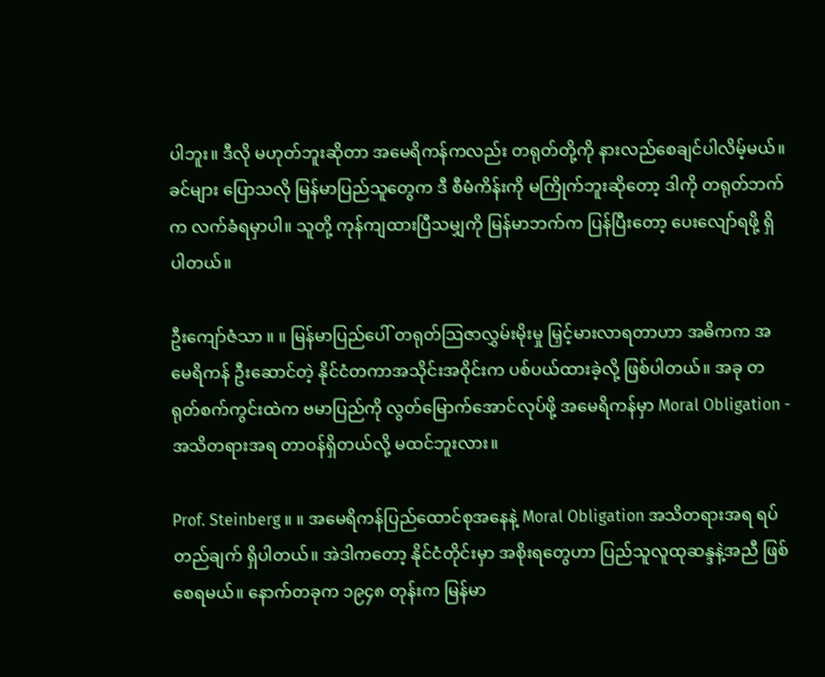ပါဘူး။ ဒီလို မဟုတ်ဘူးဆိုတာ အမေရိကန်ကလည်း တရုတ်တို့ကို နားလည်စေချင်ပါလိမ့်မယ်။ ခင်များ ပြောသလို မြန်မာပြည်သူတွေက ဒီ စီမံကိန်းကို မကြိုက်ဘူးဆိုတော့ ဒါကို တရုတ်ဘက်က လက်ခံရမှာပါ။ သူတို့ ကုန်ကျထားပြီသမျှကို မြန်မာဘက်က ပြန်ပြီးတော့ ပေးလျော်ရဖို့ ရှိပါတယ်။

ဦးကျော်ဇံသာ ။ ။ မြန်မာပြည်ပေါ် တရုတ်သြဇာလွှမ်းမိုးမှု မြှင့်မားလာရတာဟာ အဓိကက အမေရိကန် ဦးဆောင်တဲ့ နိုင်ငံတကာအသိုင်းအဝိုင်းက ပစ်ပယ်ထားခဲ့လို့ ဖြစ်ပါတယ်။ အခု တရုတ်စက်ကွင်းထဲက ဗမာပြည်ကို လွတ်မြောက်အောင်လုပ်ဖို့ အမေရိကန်မှာ Moral Obligation - အသိတရားအရ တာဝန်ရှိတယ်လို့ မထင်ဘူးလား။

Prof. Steinberg ။ ။ အမေရိကန်ပြည်ထောင်စုအနေနဲ့ Moral Obligation အသိတရားအရ ရပ်တည်ချက် ရှိပါတယ်။ အဲဒါကတော့ နိုင်ငံတိုင်းမှာ အစိုးရတွေဟာ ပြည်သူလူထုဆန္ဒနဲ့အညီ ဖြစ်စေရမယ်။ နောက်တခုက ၁၉၄၈ တုန်းက မြန်မာ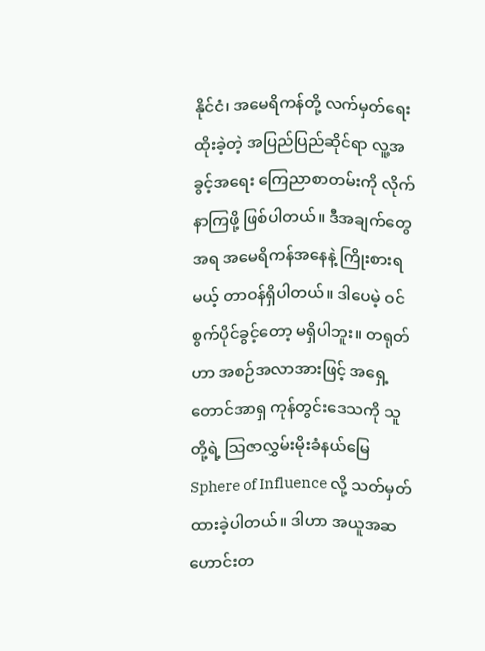နိုင်ငံ၊ အမေရိကန်တို့ လက်မှတ်ရေးထိုးခဲ့တဲ့ အပြည်ပြည်ဆိုင်ရာ လူ့အခွင့်အရေး ကြေညာစာတမ်းကို လိုက်နာကြဖို့ ဖြစ်ပါတယ်။ ဒီအချက်တွေအရ အမေရိကန်အနေနဲ့ ကြိုးစားရမယ့် တာဝန်ရှိပါတယ်။ ဒါပေမဲ့ ဝင်စွက်ပိုင်ခွင့်တော့ မရှိပါဘူး။ တရုတ်ဟာ အစဉ်အလာအားဖြင့် အရှေ့တောင်အာရှ ကုန်တွင်းဒေသကို သူတို့ရဲ့ သြဇာလွှမ်းမိုးခံနယ်မြေ Sphere of Influence လို့ သတ်မှတ်ထားခဲ့ပါတယ်။ ဒါဟာ အယူအဆဟောင်းတ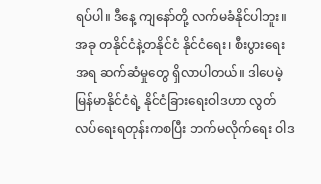ရပ်ပါ။ ဒီနေ့ ကျနော်တို့ လက်မခံနိုင်ပါဘူး။ အခု တနိုင်ငံနဲ့တနိုင်ငံ နိုင်ငံရေး၊ စီးပွားရေးအရ ဆက်ဆံမှုတွေ ရှိလာပါတယ်။ ဒါပေမဲ့ မြန်မာနိုင်ငံရဲ့ နိုင်ငံခြားရေးဝါဒဟာ လွတ်လပ်ရေးရတုန်းကစပြီး ဘက်မလိုက်ရေး ဝါဒ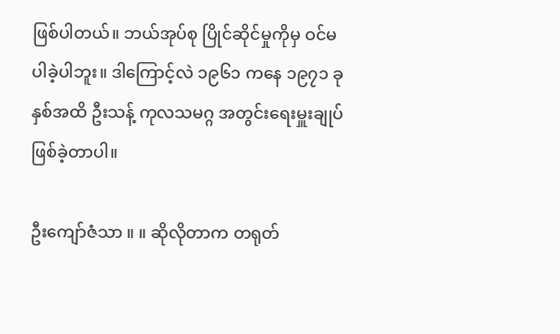ဖြစ်ပါတယ်။ ဘယ်အုပ်စု ပြိုင်ဆိုင်မှုကိုမှ ဝင်မပါခဲ့ပါဘူး။ ဒါကြောင့်လဲ ၁၉၆၁ ကနေ ၁၉၇၁ ခုနှစ်အထိ ဦးသန့် ကုလသမဂ္ဂ အတွင်းရေးမှူးချုပ် ဖြစ်ခဲ့တာပါ။

ဦးကျော်ဇံသာ ။ ။ ဆိုလိုတာက တရုတ်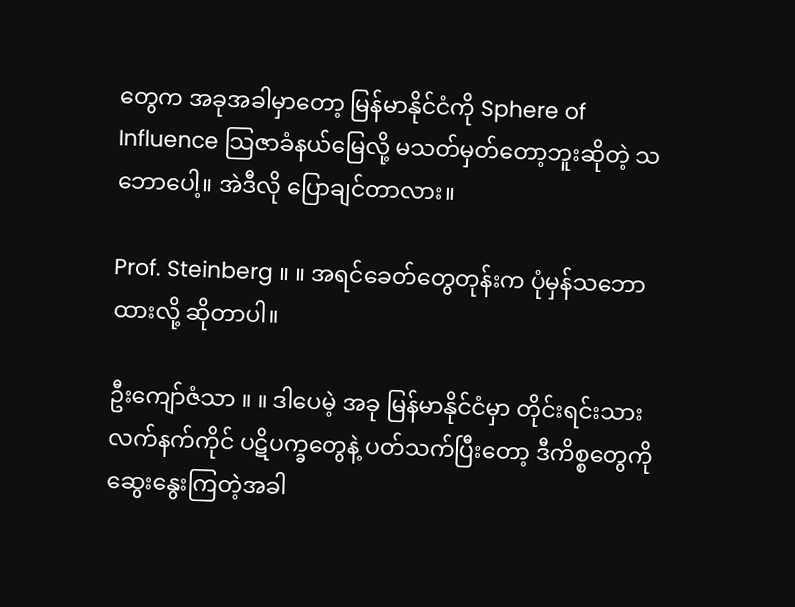တွေက အခုအခါမှာတော့ မြန်မာနိုင်ငံကို Sphere of Influence သြဇာခံနယ်မြေလို့ မသတ်မှတ်တော့ဘူးဆိုတဲ့ သဘောပေါ့။ အဲဒီလို ပြောချင်တာလား။

Prof. Steinberg ။ ။ အရင်ခေတ်တွေတုန်းက ပုံမှန်သဘောထားလို့ ဆိုတာပါ။

ဦးကျော်ဇံသာ ။ ။ ဒါပေမဲ့ အခု မြန်မာနိုင်ငံမှာ တိုင်းရင်းသားလက်နက်ကိုင် ပဋိပက္ခတွေနဲ့ ပတ်သက်ပြီးတော့ ဒီကိစ္စတွေကို ဆွေးနွေးကြတဲ့အခါ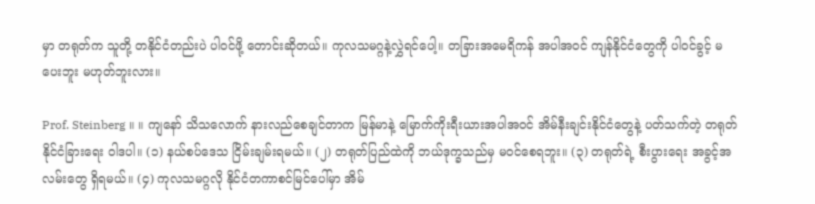မှာ တရုတ်က သူတို့ တနိုင်ငံတည်းပဲ ပါဝင်ဖို့ တောင်းဆိုတယ်။ ကုလသမဂ္ဂနဲ့လွှဲရင်ပေါ့။ တခြားအမေရိကန် အပါအဝင် ကျန်နိုင်ငံတွေကို ပါဝင်ခွင့် မပေးဘူး မဟုတ်ဘူးလား။

Prof. Steinberg ။ ။ ကျနော် သိသလောက် နားလည်စေချင်တာက မြန်မာနဲ့ မြောက်ကိုးရီးယားအပါအဝင် အိမ်နီးချင်းနိုင်ငံတွေနဲ့ ပတ်သက်တဲ့ တရုတ်နိုင်ငံခြားရေး ဝါဒပါ။ (၁) နယ်စပ်ဒေသ ငြိမ်းချမ်းရမယ်။ (၂) တရုတ်ပြည်ထဲကို ဘယ်ဒုက္ခသည်မှ မဝင်စေရဘူး။ (၃) တရုတ်ရဲ့ စီးပွားရေး အခွင့်အလမ်းတွေ ရှိရမယ်။ (၄) ကုလသမဂ္ဂလို နိုင်ငံတကာစင်မြင်ပေါ်မှာ အိမ်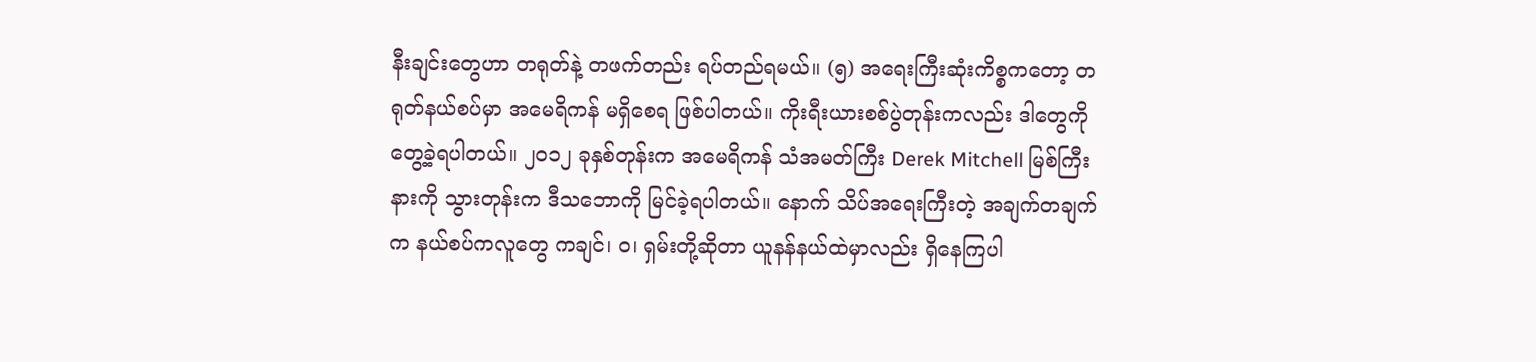နီးချင်းတွေဟာ တရုတ်နဲ့ တဖက်တည်း ရပ်တည်ရမယ်။ (၅) အရေးကြီးဆုံးကိစ္စကတော့ တရုတ်နယ်စပ်မှာ အမေရိကန် မရှိစေရ ဖြစ်ပါတယ်။ ကိုးရီးယားစစ်ပွဲတုန်းကလည်း ဒါတွေကို တွေ့ခဲ့ရပါတယ်။ ၂၀၁၂ ခုနှစ်တုန်းက အမေရိကန် သံအမတ်ကြီး Derek Mitchell မြစ်ကြီးနားကို သွားတုန်းက ဒီသဘောကို မြင်ခဲ့ရပါတယ်။ နောက် သိပ်အရေးကြီးတဲ့ အချက်တချက်က နယ်စပ်ကလူတွေ ကချင်၊ ဝ၊ ရှမ်းတို့ဆိုတာ ယူနန်နယ်ထဲမှာလည်း ရှိနေကြပါ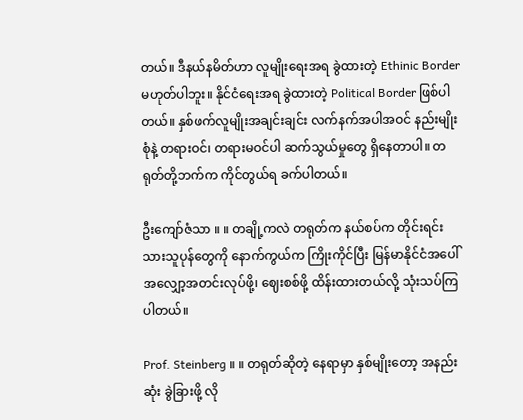တယ်။ ဒီနယ်နမိတ်ဟာ လူမျိုးရေးအရ ခွဲထားတဲ့ Ethinic Border မဟုတ်ပါဘူး။ နိုင်ငံရေးအရ ခွဲထားတဲ့ Political Border ဖြစ်ပါတယ်။ နှစ်ဖက်လူမျိုးအချင်းချင်း လက်နက်အပါအဝင် နည်းမျိုးစုံနဲ့ တရားဝင်၊ တရားမဝင်ပါ ဆက်သွယ်မှုတွေ ရှိနေတာပါ။ တရုတ်တို့ဘက်က ကိုင်တွယ်ရ ခက်ပါတယ်။

ဦးကျော်ဇံသာ ။ ။ တချို့ကလဲ တရုတ်က နယ်စပ်က တိုင်းရင်းသားသူပုန်တွေကို နောက်ကွယ်က ကြိုးကိုင်ပြီး မြန်မာနိုင်ငံအပေါ် အလျှော့အတင်းလုပ်ဖို့၊ ဈေးစစ်ဖို့ ထိန်းထားတယ်လို့ သုံးသပ်ကြပါတယ်။

Prof. Steinberg ။ ။ တရုတ်ဆိုတဲ့ နေရာမှာ နှစ်မျိုးတော့ အနည်းဆုံး ခွဲခြားဖို့ လို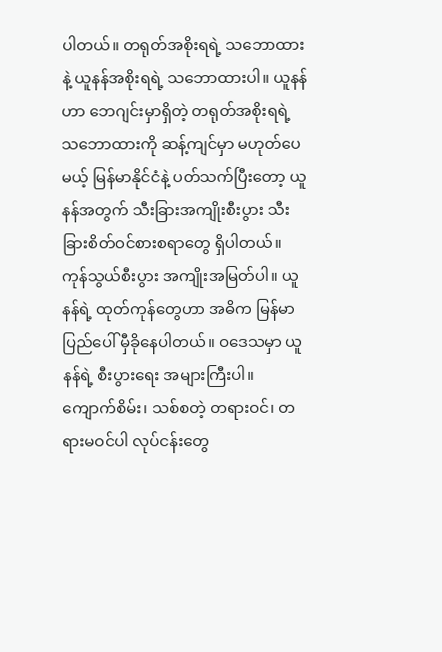ပါတယ်။ တရုတ်အစိုးရရဲ့ သဘောထားနဲ့ ယူနန်အစိုးရရဲ့ သဘောထားပါ။ ယူနန်ဟာ ဘေဂျင်းမှာရှိတဲ့ တရုတ်အစိုးရရဲ့ သဘောထားကို ဆန့်ကျင်မှာ မဟုတ်ပေမယ့် မြန်မာနိုင်ငံနဲ့ ပတ်သက်ပြီးတော့ ယူနန်အတွက် သီးခြားအကျိုးစီးပွား သီးခြားစိတ်ဝင်စားစရာတွေ ရှိပါတယ်။ ကုန်သွယ်စီးပွား အကျိုးအမြတ်ပါ။ ယူနန်ရဲ့ ထုတ်ကုန်တွေဟာ အဓိက မြန်မာပြည်ပေါ် မှီခိုနေပါတယ်။ ဝဒေသမှာ ယူနန်ရဲ့ စီးပွားရေး အများကြီးပါ။ ကျောက်စိမ်း၊ သစ်စတဲ့ တရားဝင်၊ တရားမဝင်ပါ လုပ်ငန်းတွေ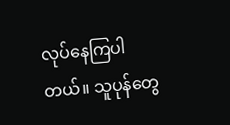လုပ်နေကြပါတယ်။ သူပုန်တွေ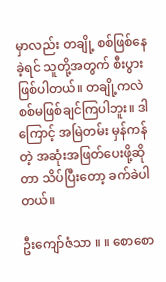မှာလည်း တချို့ စစ်ဖြစ်နေခဲ့ရင် သူတို့အတွက် စီးပွားဖြစ်ပါတယ်။ တချို့ကလဲ စစ်မဖြစ်ချင်ကြပါဘူး။ ဒါကြောင့် အမြဲတမ်း မှန်ကန်တဲ့ အဆုံးအဖြတ်ပေးဖို့ဆိုတာ သိပ်ပြီးတော့ ခက်ခဲပါတယ်။

ဦးကျော်ဇံသာ ။ ။ စောစော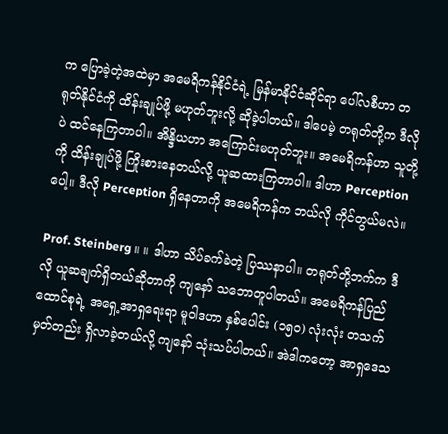က ပြောခဲ့တဲ့အထဲမှာ အမေရိကန်နိုင်ငံရဲ့ မြန်မာနိုင်ငံဆိုင်ရာ ပေါ်လစီဟာ တရုတ်နိုင်ငံကို ထိန်းချုပ်ဖို့ မဟုတ်ဘူးလို့ ဆိုခဲ့ပါတယ်။ ဒါပေမဲ့ တရုတ်တို့က ဒီလိုပဲ ထင်နေကြတာပါ။ အိန္ဒိယဟာ အကြောင်းမဟုတ်ဘူး။ အမေရိကန်ဟာ သူတို့ကို ထိန်းချုပ်ဖို့ ကြိုးစားနေတယ်လို့ ယူဆထားကြတာပါ။ ဒါဟာ Perception ပေါ့။ ဒီလို Perception ရှိနေတာကို အမေရိကန်က ဘယ်လို ကိုင်တွယ်မလဲ။

Prof. Steinberg ။ ။ ဒါဟာ သိပ်ခက်ခဲတဲ့ ပြဿနာပါ။ တရုတ်တို့ဘက်က ဒီလို ယူဆချက်ရှိတယ်ဆိုတာကို ကျနော် သဘောတူပါတယ်။ အမေရိကန်ပြည်ထောင်စုရဲ့ အရှေ့အာရှရေးရာ မူဝါဒဟာ နှစ်ပေါင်း (၁၅၀) လုံးလုံး တသက်မှတ်တည်း ရှိလာခဲ့တယ်လို့ ကျနော် သုံးသပ်ပါတယ်။ အဲဒါကတော့ အာရှဒေသ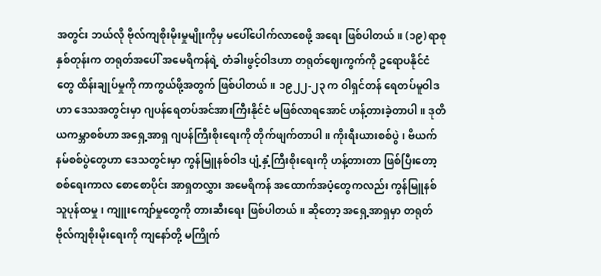အတွင်း ဘယ်လို ဗိုလ်ကျစိုးမိုးမှုမျိုးကိုမှ မပေါ်ပေါက်လာစေဖို့ အရေး ဖြစ်ပါတယ်။ (၁၉) ရာစုနှစ်တုန်းက တရုတ်အပေါ် အမေရိကန်ရဲ့ တံခါးဖွင့်ဝါဒဟာ တရုတ်ဈေးကွက်ကို ဥရောပနိုင်ငံတွေ ထိန်းချုပ်မှုကို ကာကွယ်ဖို့အတွက် ဖြစ်ပါတယ်။ ၁၉၂၂-၂၃ က ဝါရှင်တန် ရေတပ်မူဝါဒဟာ ဒေသအတွင်းမှာ ဂျပန်ရေတပ်အင်အားကြီးနိုင်ငံ မဖြစ်လာရအောင် ဟန့်တားခဲ့တာပါ။ ဒုတိယကမ္ဘာစစ်ဟာ အရှေ့အာရှ ဂျပန်ကြီးစိုးရေးကို တိုက်ဖျက်တာပါ။ ကိုးရီးယားစစ်ပွဲ၊ ဗိယက်နမ်စစ်ပွဲတွေဟာ ဒေသတွင်းမှာ ကွန်မြူနစ်ဝါဒ ပျံ့နှံ့ကြီးစိုးရေးကို ဟန့်တားတာ ဖြစ်ပြီးတော့ စစ်ရေးကာလ စောစောပိုင်း အာရှတလွှား အမေရိကန် အထောက်အပံ့တွေကလည်း ကွန်မြူနစ်သူပုန်ထမှု၊ ကျူးကျော်မှုတွေကို တားဆီးရေး ဖြစ်ပါတယ်။ ဆိုတော့ အရှေ့အာရှမှာ တရုတ် ဗိုလ်ကျစိုးမိုးရေးကို ကျနော်တို့ မကြိုက်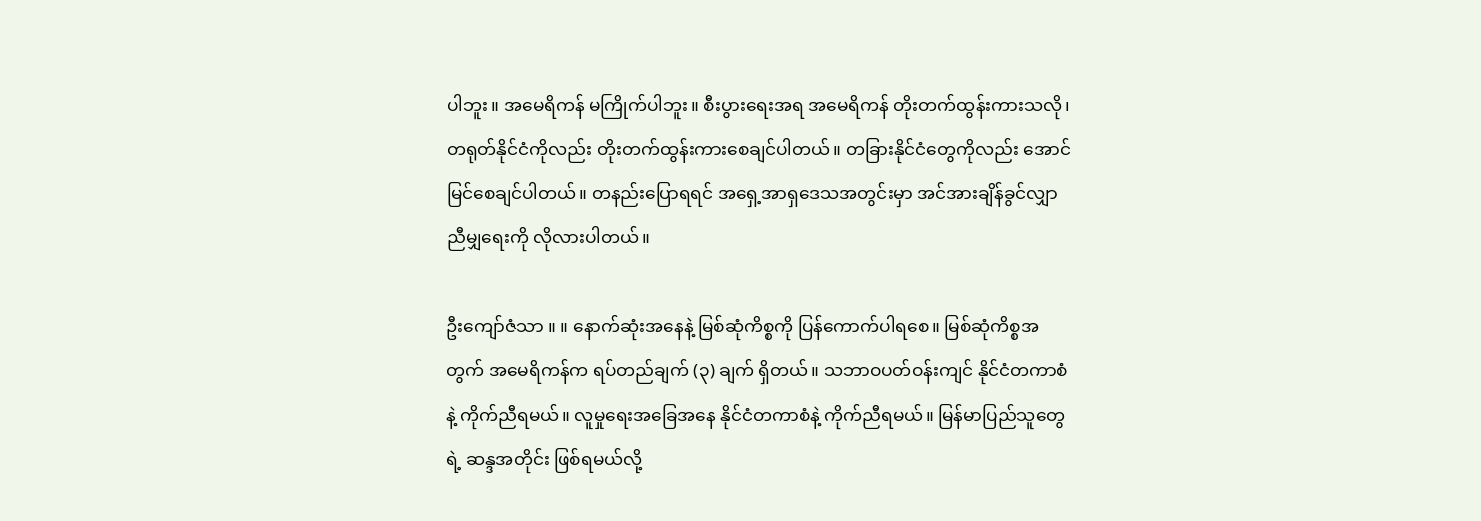ပါဘူး။ အမေရိကန် မကြိုက်ပါဘူး။ စီးပွားရေးအရ အမေရိကန် တိုးတက်ထွန်းကားသလို၊ တရုတ်နိုင်ငံကိုလည်း တိုးတက်ထွန်းကားစေချင်ပါတယ်။ တခြားနိုင်ငံတွေကိုလည်း အောင်မြင်စေချင်ပါတယ်။ တနည်းပြောရရင် အရှေ့အာရှဒေသအတွင်းမှာ အင်အားချိန်ခွင်လျှာ ညီမျှရေးကို လိုလားပါတယ်။

ဦးကျော်ဇံသာ ။ ။ နောက်ဆုံးအနေနဲ့ မြစ်ဆုံကိစ္စကို ပြန်ကောက်ပါရစေ။ မြစ်ဆုံကိစ္စအတွက် အမေရိကန်က ရပ်တည်ချက် (၃) ချက် ရှိတယ်။ သဘာဝပတ်ဝန်းကျင် နိုင်ငံတကာစံနဲ့ ကိုက်ညီရမယ်။ လူမှုရေးအခြေအနေ နိုင်ငံတကာစံနဲ့ ကိုက်ညီရမယ်။ မြန်မာပြည်သူတွေရဲ့ ဆန္ဒအတိုင်း ဖြစ်ရမယ်လို့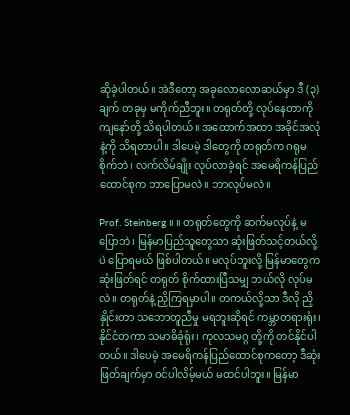ဆိုခဲ့ပါတယ်။ အဲဒီတော့ အခုလောလောဆယ်မှာ ဒီ (၃) ချက် တခုမှ မကိုက်ညီဘူး။ တရုတ်တို့ လုပ်နေတာကို ကျနော်တို့ သိရပါတယ်။ အထောက်အထာ အခိုင်အလုံနဲ့ကို သိရတာပါ။ ဒါပေမဲ့ ဒါတွေကို တရုတ်က ဂရုမစိုက်ဘဲ၊ လက်လိမ်ချိုး လုပ်လာခဲ့ရင် အမေရိကန်ပြည်ထောင်စုက ဘာပြောမလဲ။ ဘာလုပ်မလဲ။

Prof. Steinberg ။ ။ တရုတ်တွေကို ဆက်မလုပ်နဲ့ မပြောဘဲ၊ မြန်မာပြည်သူတွေသာ ဆုံးဖြတ်သင့်တယ်လို့ပဲ ပြောရမယ် ဖြစ်ပါတယ်။ မလုပ်ဘူးလို့ မြန်မာတွေက ဆုံးဖြတ်ရင် တရုတ် စိုက်ထားပြီသမျှ ဘယ်လို လုပ်မလဲ။ တရုတ်နဲ့ ညှိကြရမှာပါ။ တကယ်လို့သာ ဒီလို ညှိနှိုင်းတာ သဘောတူညီမှု မရဘူးဆိုရင် ကမ္ဘာတရားရုံး၊ နိုင်ငံတကာ သမာဓိခုံရုံး၊ ကုလသမဂ္ဂ တို့ကို တင်နိုင်ပါတယ်။ ဒါပေမဲ့ အမေရိကန်ပြည်ထောင်စုကတော့ ဒီဆုံးဖြတ်ချက်မှာ ဝင်ပါလိမ့်မယ် မထင်ပါဘူး။ မြန်မာ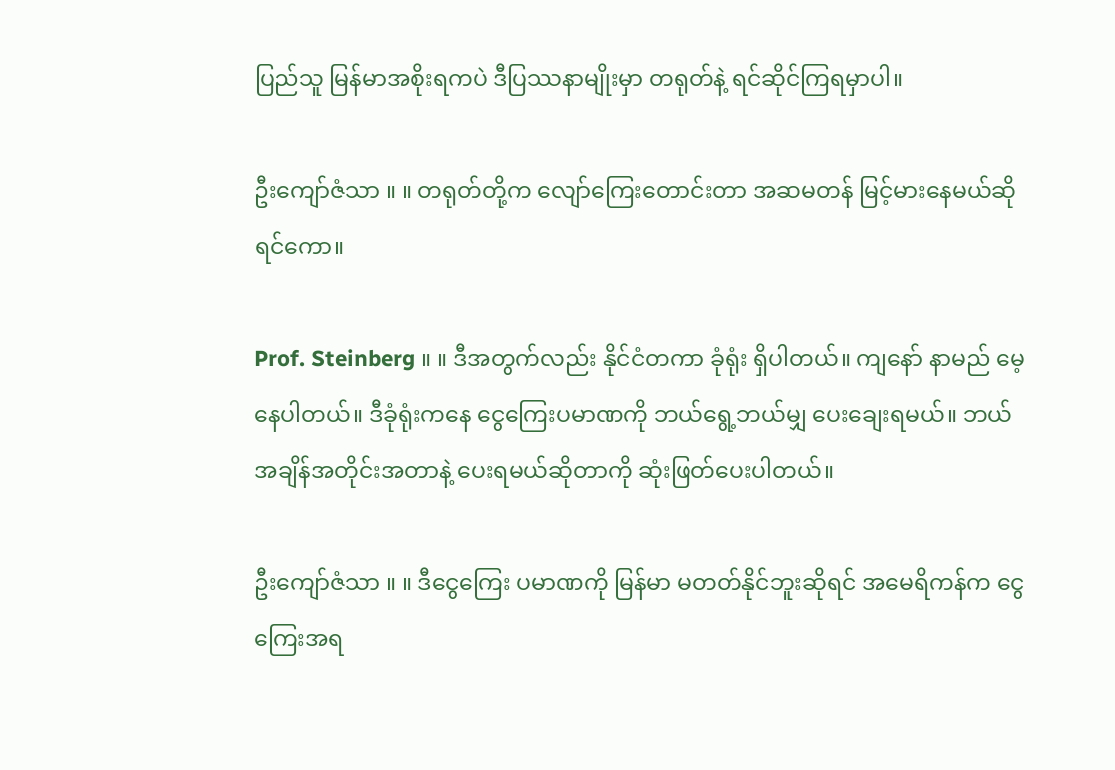ပြည်သူ မြန်မာအစိုးရကပဲ ဒီပြဿနာမျိုးမှာ တရုတ်နဲ့ ရင်ဆိုင်ကြရမှာပါ။

ဦးကျော်ဇံသာ ။ ။ တရုတ်တို့က လျော်ကြေးတောင်းတာ အဆမတန် မြင့်မားနေမယ်ဆိုရင်ကော။

Prof. Steinberg ။ ။ ဒီအတွက်လည်း နိုင်ငံတကာ ခုံရုံး ရှိပါတယ်။ ကျနော် နာမည် မေ့နေပါတယ်။ ဒီခုံရုံးကနေ ငွေကြေးပမာဏကို ဘယ်ရွေ့ဘယ်မျှ ပေးချေးရမယ်။ ဘယ်အချိန်အတိုင်းအတာနဲ့ ပေးရမယ်ဆိုတာကို ဆုံးဖြတ်ပေးပါတယ်။

ဦးကျော်ဇံသာ ။ ။ ဒီငွေကြေး ပမာဏကို မြန်မာ မတတ်နိုင်ဘူးဆိုရင် အမေရိကန်က ငွေကြေးအရ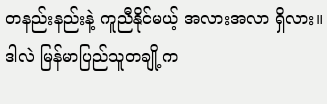တနည်းနည်းနဲ့ ကူညီနိုင်မယ့် အလားအလာ ရှိလား။ ဒါလဲ မြန်မာပြည်သူတချို့က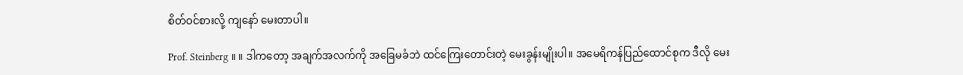စိတ်ဝင်စားလို့ ကျနော် မေးတာပါ။

Prof. Steinberg ။ ။ ဒါကတော့ အချက်အလက်ကို အခြေမခံဘဲ ထင်ကြေးတောင်းတဲ့ မေးခွန်းမျိုးပါ။ အမေရိကန်ပြည်ထောင်စုက ဒီလို မေး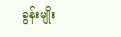ခွန်းမျိုး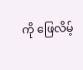ကို ဖြေလိမ့်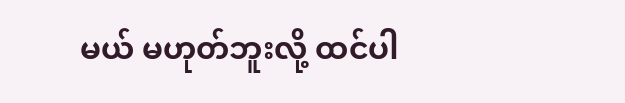မယ် မဟုတ်ဘူးလို့ ထင်ပါ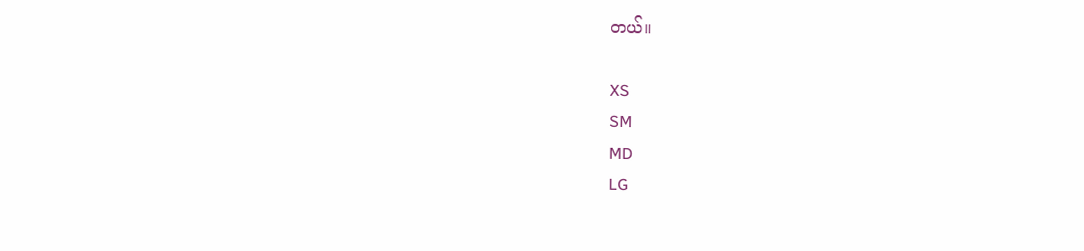တယ်။

XS
SM
MD
LG